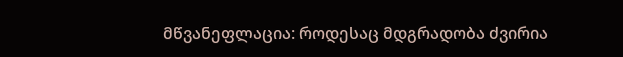მწვანეფლაცია: როდესაც მდგრადობა ძვირია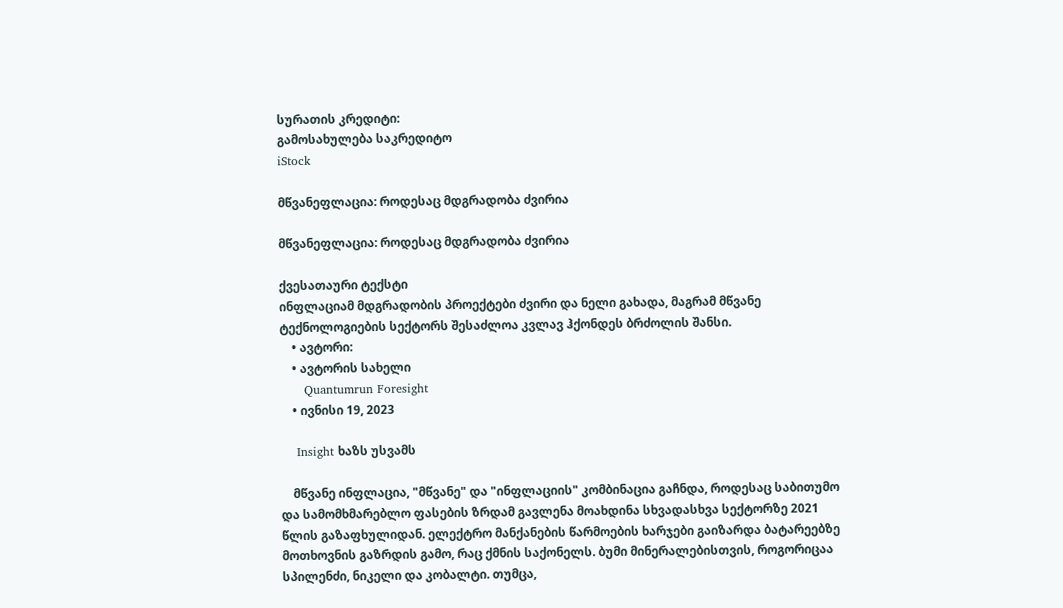სურათის კრედიტი:
გამოსახულება საკრედიტო
iStock

მწვანეფლაცია: როდესაც მდგრადობა ძვირია

მწვანეფლაცია: როდესაც მდგრადობა ძვირია

ქვესათაური ტექსტი
ინფლაციამ მდგრადობის პროექტები ძვირი და ნელი გახადა, მაგრამ მწვანე ტექნოლოგიების სექტორს შესაძლოა კვლავ ჰქონდეს ბრძოლის შანსი.
    • ავტორი:
    • ავტორის სახელი
      Quantumrun Foresight
    • ივნისი 19, 2023

    Insight ხაზს უსვამს

    მწვანე ინფლაცია, "მწვანე" და "ინფლაციის" კომბინაცია გაჩნდა, როდესაც საბითუმო და სამომხმარებლო ფასების ზრდამ გავლენა მოახდინა სხვადასხვა სექტორზე 2021 წლის გაზაფხულიდან. ელექტრო მანქანების წარმოების ხარჯები გაიზარდა ბატარეებზე მოთხოვნის გაზრდის გამო, რაც ქმნის საქონელს. ბუმი მინერალებისთვის, როგორიცაა სპილენძი, ნიკელი და კობალტი. თუმცა,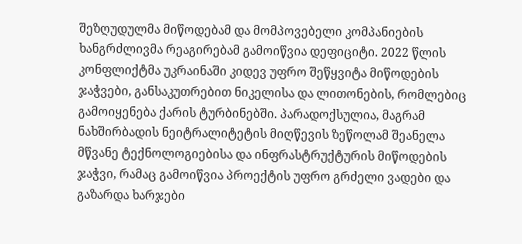შეზღუდულმა მიწოდებამ და მომპოვებელი კომპანიების ხანგრძლივმა რეაგირებამ გამოიწვია დეფიციტი. 2022 წლის კონფლიქტმა უკრაინაში კიდევ უფრო შეწყვიტა მიწოდების ჯაჭვები, განსაკუთრებით ნიკელისა და ლითონების, რომლებიც გამოიყენება ქარის ტურბინებში. პარადოქსულია, მაგრამ ნახშირბადის ნეიტრალიტეტის მიღწევის ზეწოლამ შეანელა მწვანე ტექნოლოგიებისა და ინფრასტრუქტურის მიწოდების ჯაჭვი, რამაც გამოიწვია პროექტის უფრო გრძელი ვადები და გაზარდა ხარჯები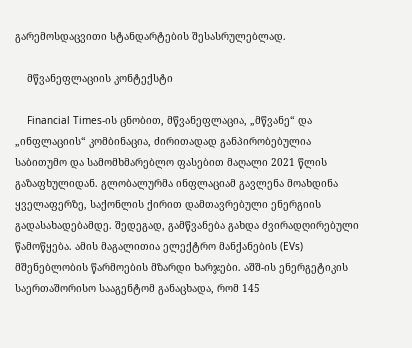გარემოსდაცვითი სტანდარტების შესასრულებლად.

    მწვანეფლაციის კონტექსტი

    Financial Times-ის ცნობით, მწვანეფლაცია, „მწვანე“ და „ინფლაციის“ კომბინაცია, ძირითადად განპირობებულია საბითუმო და სამომხმარებლო ფასებით მაღალი 2021 წლის გაზაფხულიდან. გლობალურმა ინფლაციამ გავლენა მოახდინა ყველაფერზე, საქონლის ქირით დამთავრებული ენერგიის გადასახადებამდე. შედეგად, გამწვანება გახდა ძვირადღირებული წამოწყება. ამის მაგალითია ელექტრო მანქანების (EVs) მშენებლობის წარმოების მზარდი ხარჯები. აშშ-ის ენერგეტიკის საერთაშორისო სააგენტომ განაცხადა, რომ 145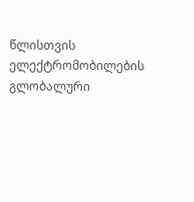წლისთვის ელექტრომობილების გლობალური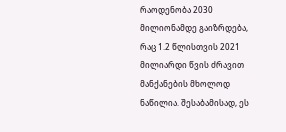რაოდენობა 2030 მილიონამდე გაიზრდება, რაც 1.2 წლისთვის 2021 მილიარდი წვის ძრავით მანქანების მხოლოდ ნაწილია. შესაბამისად, ეს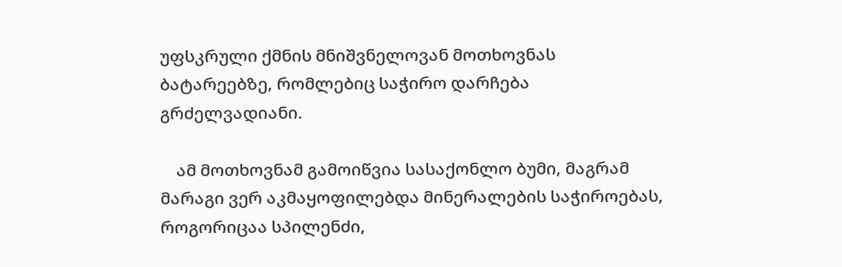უფსკრული ქმნის მნიშვნელოვან მოთხოვნას ბატარეებზე, რომლებიც საჭირო დარჩება გრძელვადიანი.

    ამ მოთხოვნამ გამოიწვია სასაქონლო ბუმი, მაგრამ მარაგი ვერ აკმაყოფილებდა მინერალების საჭიროებას, როგორიცაა სპილენძი,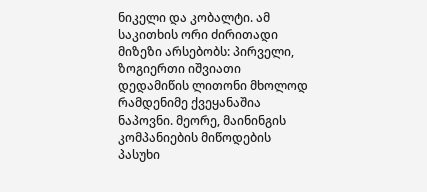ნიკელი და კობალტი. ამ საკითხის ორი ძირითადი მიზეზი არსებობს: პირველი, ზოგიერთი იშვიათი დედამიწის ლითონი მხოლოდ რამდენიმე ქვეყანაშია ნაპოვნი. მეორე, მაინინგის კომპანიების მიწოდების პასუხი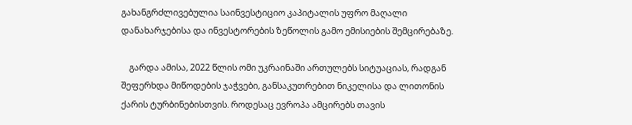გახანგრძლივებულია საინვესტიციო კაპიტალის უფრო მაღალი დანახარჯებისა და ინვესტორების ზეწოლის გამო ემისიების შემცირებაზე.

    გარდა ამისა, 2022 წლის ომი უკრაინაში ართულებს სიტუაციას, რადგან შეფერხდა მიწოდების ჯაჭვები, განსაკუთრებით ნიკელისა და ლითონის ქარის ტურბინებისთვის. როდესაც ევროპა ამცირებს თავის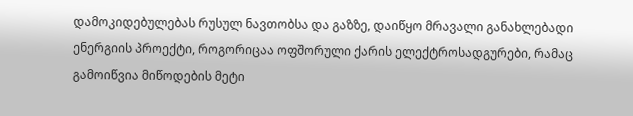დამოკიდებულებას რუსულ ნავთობსა და გაზზე, დაიწყო მრავალი განახლებადი ენერგიის პროექტი, როგორიცაა ოფშორული ქარის ელექტროსადგურები, რამაც გამოიწვია მიწოდების მეტი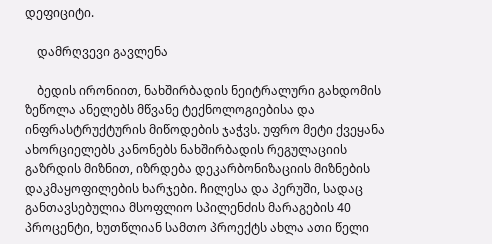დეფიციტი.

    დამრღვევი გავლენა

    ბედის ირონიით, ნახშირბადის ნეიტრალური გახდომის ზეწოლა ანელებს მწვანე ტექნოლოგიებისა და ინფრასტრუქტურის მიწოდების ჯაჭვს. უფრო მეტი ქვეყანა ახორციელებს კანონებს ნახშირბადის რეგულაციის გაზრდის მიზნით, იზრდება დეკარბონიზაციის მიზნების დაკმაყოფილების ხარჯები. ჩილესა და პერუში, სადაც განთავსებულია მსოფლიო სპილენძის მარაგების 40 პროცენტი, ხუთწლიან სამთო პროექტს ახლა ათი წელი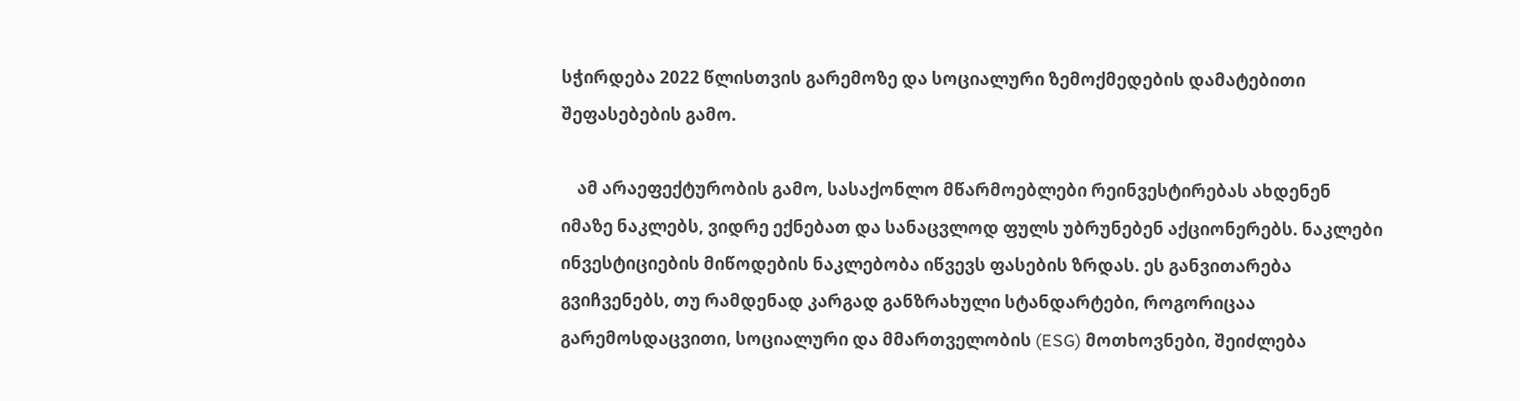სჭირდება 2022 წლისთვის გარემოზე და სოციალური ზემოქმედების დამატებითი შეფასებების გამო.

    ამ არაეფექტურობის გამო, სასაქონლო მწარმოებლები რეინვესტირებას ახდენენ იმაზე ნაკლებს, ვიდრე ექნებათ და სანაცვლოდ ფულს უბრუნებენ აქციონერებს. ნაკლები ინვესტიციების მიწოდების ნაკლებობა იწვევს ფასების ზრდას. ეს განვითარება გვიჩვენებს, თუ რამდენად კარგად განზრახული სტანდარტები, როგორიცაა გარემოსდაცვითი, სოციალური და მმართველობის (ESG) მოთხოვნები, შეიძლება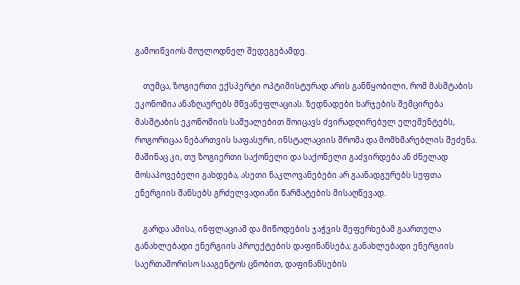გამოიწვიოს მოულოდნელ შედეგებამდე.

    თუმცა, ზოგიერთი ექსპერტი ოპტიმისტურად არის განწყობილი, რომ მასშტაბის ეკონომია ანაზღაურებს მწვანეფლაციას. ზედნადები ხარჯების შემცირება მასშტაბის ეკონომიის საშუალებით მოიცავს ძვირადღირებულ ელემენტებს, როგორიცაა ნებართვის საფასური, ინსტალაციის შრომა და მომხმარებლის შეძენა. მაშინაც კი, თუ ზოგიერთი საქონელი და საქონელი გაძვირდება ან ძნელად მოსაპოვებელი გახდება, ასეთი ნაკლოვანებები არ გაანადგურებს სუფთა ენერგიის შანსებს გრძელვადიანი წარმატების მისაღწევად.

    გარდა ამისა, ინფლაციამ და მიწოდების ჯაჭვის შეფერხებამ გაართულა განახლებადი ენერგიის პროექტების დაფინანსება; განახლებადი ენერგიის საერთაშორისო სააგენტოს ცნობით, დაფინანსების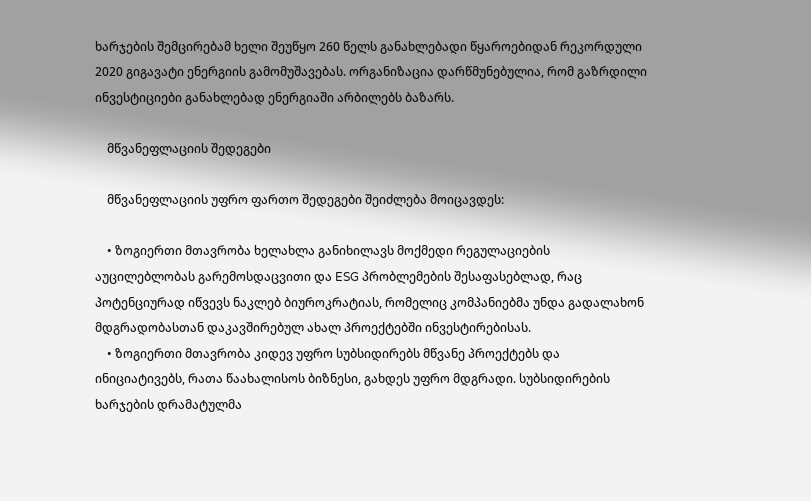ხარჯების შემცირებამ ხელი შეუწყო 260 წელს განახლებადი წყაროებიდან რეკორდული 2020 გიგავატი ენერგიის გამომუშავებას. ორგანიზაცია დარწმუნებულია, რომ გაზრდილი ინვესტიციები განახლებად ენერგიაში არბილებს ბაზარს.

    მწვანეფლაციის შედეგები

    მწვანეფლაციის უფრო ფართო შედეგები შეიძლება მოიცავდეს:

    • ზოგიერთი მთავრობა ხელახლა განიხილავს მოქმედი რეგულაციების აუცილებლობას გარემოსდაცვითი და ESG პრობლემების შესაფასებლად, რაც პოტენციურად იწვევს ნაკლებ ბიუროკრატიას, რომელიც კომპანიებმა უნდა გადალახონ მდგრადობასთან დაკავშირებულ ახალ პროექტებში ინვესტირებისას.
    • ზოგიერთი მთავრობა კიდევ უფრო სუბსიდირებს მწვანე პროექტებს და ინიციატივებს, რათა წაახალისოს ბიზნესი, გახდეს უფრო მდგრადი. სუბსიდირების ხარჯების დრამატულმა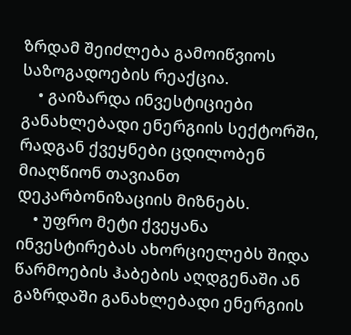ზრდამ შეიძლება გამოიწვიოს საზოგადოების რეაქცია.
    • გაიზარდა ინვესტიციები განახლებადი ენერგიის სექტორში, რადგან ქვეყნები ცდილობენ მიაღწიონ თავიანთ დეკარბონიზაციის მიზნებს.
    • უფრო მეტი ქვეყანა ინვესტირებას ახორციელებს შიდა წარმოების ჰაბების აღდგენაში ან გაზრდაში განახლებადი ენერგიის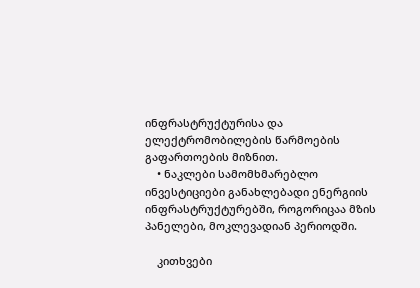ინფრასტრუქტურისა და ელექტრომობილების წარმოების გაფართოების მიზნით.
    • ნაკლები სამომხმარებლო ინვესტიციები განახლებადი ენერგიის ინფრასტრუქტურებში, როგორიცაა მზის პანელები, მოკლევადიან პერიოდში.

    კითხვები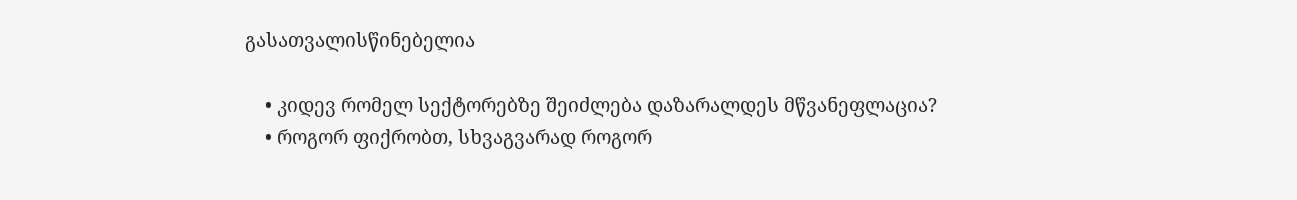გასათვალისწინებელია

    • კიდევ რომელ სექტორებზე შეიძლება დაზარალდეს მწვანეფლაცია?
    • როგორ ფიქრობთ, სხვაგვარად როგორ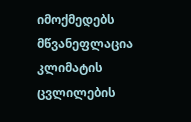იმოქმედებს მწვანეფლაცია კლიმატის ცვლილების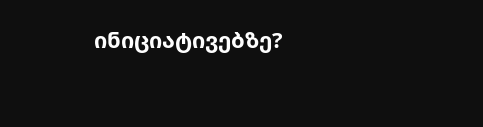ინიციატივებზე?